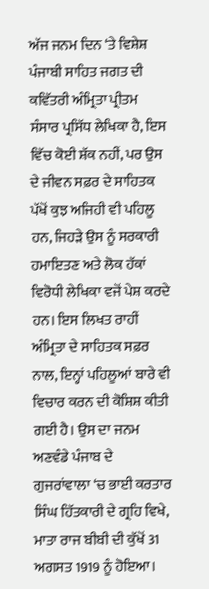ਅੱਜ ਜਨਮ ਦਿਨ ‘ਤੇ ਵਿਸ਼ੇਸ਼
ਪੰਜਾਬੀ ਸਾਹਿਤ ਜਗਤ ਦੀ ਕਵਿੱਤਰੀ ਅੰਮ੍ਰਿਤਾ ਪ੍ਰੀਤਮ ਸੰਸਾਰ ਪ੍ਰਸਿੱਧ ਲੇਖਿਕਾ ਹੈ, ਇਸ ਵਿੱਚ ਕੋਈ ਸ਼ੱਕ ਨਹੀਂ, ਪਰ ਉਸ ਦੇ ਜੀਵਨ ਸਫ਼ਰ ਦੇ ਸਾਹਿਤਕ ਪੱਖੋਂ ਕੁਝ ਅਜਿਹੀ ਵੀ ਪਹਿਲੂ ਹਨ, ਜਿਹੜੇ ਉਸ ਨੂੰ ਸਰਕਾਰੀ ਹਮਾਇਤਣ ਅਤੇ ਲੋਕ ਹੱਕਾਂ ਵਿਰੋਧੀ ਲੇਖਿਕਾ ਵਜੋਂ ਪੇਸ਼ ਕਰਦੇ ਹਨ। ਇਸ ਲਿਖਤ ਰਾਹੀਂ ਅੰਮ੍ਰਿਤਾ ਦੇ ਸਾਹਿਤਕ ਸਫ਼ਰ ਨਾਲ, ਇਨ੍ਹਾਂ ਪਹਿਲੂਆਂ ਬਾਰੇ ਵੀ ਵਿਚਾਰ ਕਰਨ ਦੀ ਕੋਸ਼ਿਸ਼ ਕੀਤੀ ਗਈ ਹੈ। ਉਸ ਦਾ ਜਨਮ ਅਣਵੰਡੇ ਪੰਜਾਬ ਦੇ ਗੁਜਰਾਂਵਾਲਾ ‘ਚ ਭਾਈ ਕਰਤਾਰ ਸਿੰਘ ਹਿੱਤਕਾਰੀ ਦੇ ਗ੍ਰਹਿ ਵਿਖੇ, ਮਾਤਾ ਰਾਜ ਬੀਬੀ ਦੀ ਕੁੱਖੋਂ 31 ਅਗਸਤ 1919 ਨੂੰ ਹੋਇਆ।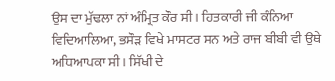ਉਸ ਦਾ ਮੁੱਢਲਾ ਨਾਂ ਅੰਮ੍ਰਿਤ ਕੌਰ ਸੀ। ਹਿਤਕਾਰੀ ਜੀ ਕੰਨਿਆ ਵਿਦਿਆਲਿਆ, ਭਸੌੜ ਵਿਖੇ ਮਾਸਟਰ ਸਨ ਅਤੇ ਰਾਜ ਬੀਬੀ ਵੀ ਉਥੇ ਅਧਿਆਪਕਾ ਸੀ। ਸਿੱਖੀ ਦੇ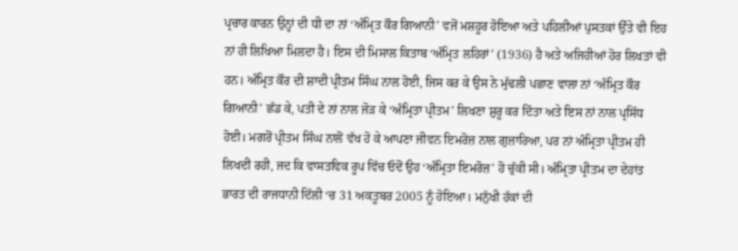ਪ੍ਰਚਾਰ ਕਾਰਨ ਉਨ੍ਹਾਂ ਦੀ ਧੀ ਦਾ ਨਾਂ ‘ਅੰਮ੍ਰਿਤ ਕੌਰ ਗਿਆਨੀ’ ਵਜੋਂ ਮਸ਼ਹੂਰ ਹੋਇਆ ਅਤੇ ਪਹਿਲੀਆਂ ਪੁਸਤਕਾਂ ਉੱਤੇ ਵੀ ਇਹ ਨਾਂ ਹੀ ਲਿਖਿਆ ਮਿਲਦਾ ਹੈ। ਇਸ ਦੀ ਮਿਸਾਲ ਕਿਤਾਬ ‘ਅੰਮ੍ਰਿਤ ਲਹਿਰਾਂ’ (1936) ਹੈ ਅਤੇ ਅਜਿਹੀਆਂ ਹੋਰ ਲਿਖਤਾਂ ਵੀ ਹਨ। ਅੰਮ੍ਰਿਤ ਕੌਰ ਦੀ ਸ਼ਾਦੀ ਪ੍ਰੀਤਮ ਸਿੰਘ ਨਾਲ ਹੋਈ, ਜਿਸ ਕਰ ਕੇ ਉਸ ਨੇ ਮੁੱਢਲੀ ਪਛਾਣ ਵਾਲਾ ਨਾਂ ‘ਅੰਮ੍ਰਿਤ ਕੌਰ ਗਿਆਨੀ’ ਛੱਡ ਕੇ, ਪਤੀ ਦੇ ਨਾਂ ਨਾਲ ਜੋੜ ਕੇ ‘ਅੰਮ੍ਰਿਤਾ ਪ੍ਰੀਤਮ’ ਲਿਖਣਾ ਸ਼ੁਰੂ ਕਰ ਦਿੱਤਾ ਅਤੇ ਇਸ ਨਾਂ ਨਾਲ ਪ੍ਰਸਿੱਧ ਹੋਈ। ਮਗਰੋਂ ਪ੍ਰੀਤਮ ਸਿੰਘ ਨਾਲੋਂ ਵੱਖ ਹੋ ਕੇ ਆਪਣਾ ਜੀਵਨ ਇਮਰੋਜ਼ ਨਾਲ ਗੁਜ਼ਾਰਿਆ, ਪਰ ਨਾਂ ਅੰਮ੍ਰਿਤਾ ਪ੍ਰੀਤਮ ਹੀ ਲਿਖਦੀ ਰਹੀ, ਜਦ ਕਿ ਵਾਸਤਵਿਕ ਰੂਪ ਵਿੱਚ ਓਦੋਂ ਉਹ ‘ਅੰਮ੍ਰਿਤਾ ਇਮਰੋਜ਼’ ਹੋ ਚੁੱਕੀ ਸੀ। ਅੰਮ੍ਰਿਤਾ ਪ੍ਰੀਤਮ ਦਾ ਦੇਹਾਂਤ ਭਾਰਤ ਦੀ ਰਾਜਧਾਨੀ ਦਿੱਲੀ ‘ਚ 31 ਅਕਤੂਬਰ 2005 ਨੂੰ ਹੋਇਆ। ਮਨੁੱਖੀ ਹੱਕਾਂ ਦੀ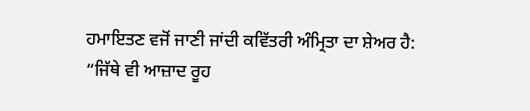ਹਮਾਇਤਣ ਵਜੋਂ ਜਾਣੀ ਜਾਂਦੀ ਕਵਿੱਤਰੀ ਅੰਮ੍ਰਿਤਾ ਦਾ ਸ਼ੇਅਰ ਹੈ:
“ਜਿੱਥੇ ਵੀ ਆਜ਼ਾਦ ਰੂਹ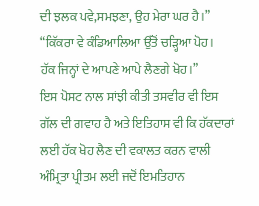ਦੀ ਝਲਕ ਪਵੇ,ਸਮਝਣਾ, ਉਹ ਮੇਰਾ ਘਰ ਹੈ।”
“ਕਿੱਕਰਾ ਵੇ ਕੰਡਿਆਲਿਆ ਉੱਤੋਂ ਚੜ੍ਹਿਆ ਪੋਹ।
ਹੱਕ ਜਿਨ੍ਹਾਂ ਦੇ ਆਪਣੇ ਆਪੇ ਲੈਣਗੇ ਖੋਹ।”
ਇਸ ਪੋਸਟ ਨਾਲ ਸਾਂਝੀ ਕੀਤੀ ਤਸਵੀਰ ਵੀ ਇਸ ਗੱਲ ਦੀ ਗਵਾਹ ਹੈ ਅਤੇ ਇਤਿਹਾਸ ਵੀ ਕਿ ਹੱਕਦਾਰਾਂ ਲਈ ਹੱਕ ਖੋਹ ਲੈਣ ਦੀ ਵਕਾਲਤ ਕਰਨ ਵਾਲੀ ਅੰਮ੍ਰਿਤਾ ਪ੍ਰੀਤਮ ਲਈ ਜਦੋਂ ਇਮਤਿਹਾਨ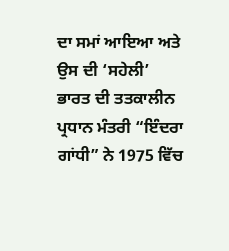ਦਾ ਸਮਾਂ ਆਇਆ ਅਤੇ ਉਸ ਦੀ ‘ਸਹੇਲੀ’ ਭਾਰਤ ਦੀ ਤਤਕਾਲੀਨ ਪ੍ਰਧਾਨ ਮੰਤਰੀ “ਇੰਦਰਾ ਗਾਂਧੀ” ਨੇ 1975 ਵਿੱਚ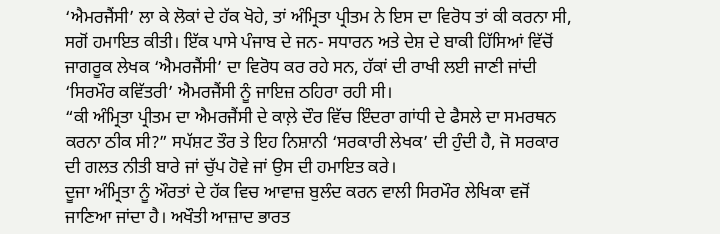‘ਐਮਰਜੈਂਸੀ’ ਲਾ ਕੇ ਲੋਕਾਂ ਦੇ ਹੱਕ ਖੋਹੇ, ਤਾਂ ਅੰਮ੍ਰਿਤਾ ਪ੍ਰੀਤਮ ਨੇ ਇਸ ਦਾ ਵਿਰੋਧ ਤਾਂ ਕੀ ਕਰਨਾ ਸੀ, ਸਗੋਂ ਹਮਾਇਤ ਕੀਤੀ। ਇੱਕ ਪਾਸੇ ਪੰਜਾਬ ਦੇ ਜਨ- ਸਧਾਰਨ ਅਤੇ ਦੇਸ਼ ਦੇ ਬਾਕੀ ਹਿੱਸਿਆਂ ਵਿੱਚੋਂ ਜਾਗਰੂਕ ਲੇਖਕ ‘ਐਮਰਜੈਂਸੀ’ ਦਾ ਵਿਰੋਧ ਕਰ ਰਹੇ ਸਨ, ਹੱਕਾਂ ਦੀ ਰਾਖੀ ਲਈ ਜਾਣੀ ਜਾਂਦੀ ‘ਸਿਰਮੌਰ ਕਵਿੱਤਰੀ’ ਐਮਰਜੈਂਸੀ ਨੂੰ ਜਾਇਜ਼ ਠਹਿਰਾ ਰਹੀ ਸੀ।
“ਕੀ ਅੰਮ੍ਰਿਤਾ ਪ੍ਰੀਤਮ ਦਾ ਐਮਰਜੈਂਸੀ ਦੇ ਕਾਲ਼ੇ ਦੌਰ ਵਿੱਚ ਇੰਦਰਾ ਗਾਂਧੀ ਦੇ ਫੈਸਲੇ ਦਾ ਸਮਰਥਨ ਕਰਨਾ ਠੀਕ ਸੀ?” ਸਪੱਸ਼ਟ ਤੌਰ ਤੇ ਇਹ ਨਿਸ਼ਾਨੀ ‘ਸਰਕਾਰੀ ਲੇਖਕ’ ਦੀ ਹੁੰਦੀ ਹੈ, ਜੋ ਸਰਕਾਰ ਦੀ ਗਲਤ ਨੀਤੀ ਬਾਰੇ ਜਾਂ ਚੁੱਪ ਹੋਵੇ ਜਾਂ ਉਸ ਦੀ ਹਮਾਇਤ ਕਰੇ।
ਦੂਜਾ ਅੰਮ੍ਰਿਤਾ ਨੂੰ ਔਰਤਾਂ ਦੇ ਹੱਕ ਵਿਚ ਆਵਾਜ਼ ਬੁਲੰਦ ਕਰਨ ਵਾਲੀ ਸਿਰਮੌਰ ਲੇਖਿਕਾ ਵਜੋਂ ਜਾਣਿਆ ਜਾਂਦਾ ਹੈ। ਅਖੌਤੀ ਆਜ਼ਾਦ ਭਾਰਤ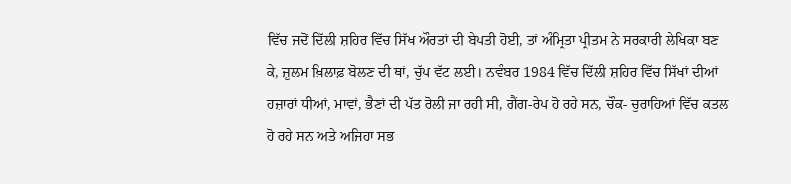ਵਿੱਚ ਜਦੋਂ ਦਿੱਲੀ ਸ਼ਹਿਰ ਵਿੱਚ ਸਿੱਖ ਔਰਤਾਂ ਦੀ ਬੇਪਤੀ ਹੋਈ, ਤਾਂ ਅੰਮ੍ਰਿਤਾ ਪ੍ਰੀਤਮ ਨੇ ਸਰਕਾਰੀ ਲੇਖਿਕਾ ਬਣ ਕੇ, ਜ਼ੁਲਮ ਖ਼ਿਲਾਫ਼ ਬੋਲਣ ਦੀ ਥਾਂ, ਚੁੱਪ ਵੱਟ ਲਈ। ਨਵੰਬਰ 1984 ਵਿੱਚ ਦਿੱਲੀ ਸ਼ਹਿਰ ਵਿੱਚ ਸਿੱਖਾਂ ਦੀਆਂ ਹਜ਼ਾਰਾਂ ਧੀਆਂ, ਮਾਵਾਂ, ਭੈਣਾਂ ਦੀ ਪੱਤ ਰੋਲੀ ਜਾ ਰਹੀ ਸੀ, ਗੈਂਗ-ਰੇਪ ਹੋ ਰਹੇ ਸਨ, ਚੌਕ- ਚੁਰਾਹਿਆਂ ਵਿੱਚ ਕਤਲ ਹੋ ਰਹੇ ਸਨ ਅਤੇ ਅਜਿਹਾ ਸਭ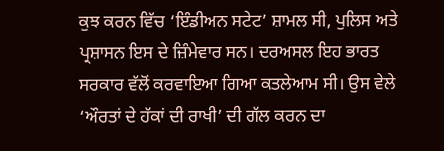ਕੁਝ ਕਰਨ ਵਿੱਚ ‘ਇੰਡੀਅਨ ਸਟੇਟ’ ਸ਼ਾਮਲ ਸੀ, ਪੁਲਿਸ ਅਤੇ ਪ੍ਰਸ਼ਾਸਨ ਇਸ ਦੇ ਜ਼ਿੰਮੇਵਾਰ ਸਨ। ਦਰਅਸਲ ਇਹ ਭਾਰਤ ਸਰਕਾਰ ਵੱਲੋਂ ਕਰਵਾਇਆ ਗਿਆ ਕਤਲੇਆਮ ਸੀ। ਉਸ ਵੇਲੇ ‘ਔਰਤਾਂ ਦੇ ਹੱਕਾਂ ਦੀ ਰਾਖੀ’ ਦੀ ਗੱਲ ਕਰਨ ਦਾ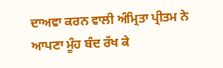ਦਾਅਵਾ ਕਰਨ ਵਾਲੀ ਅੰਮ੍ਰਿਤਾ ਪ੍ਰੀਤਮ ਨੇ ਆਪਣਾ ਮੂੰਹ ਬੰਦ ਰੱਖ ਕੇ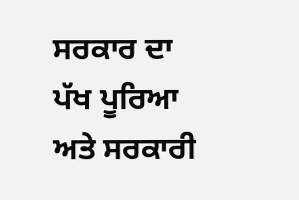ਸਰਕਾਰ ਦਾ ਪੱਖ ਪੂਰਿਆ ਅਤੇ ਸਰਕਾਰੀ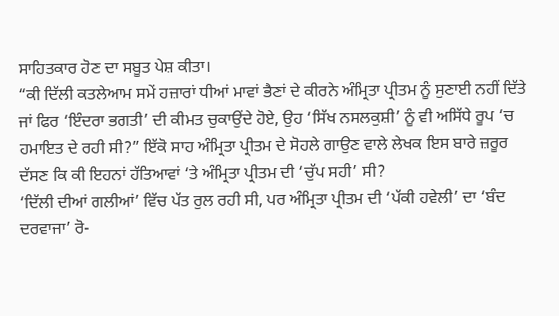ਸਾਹਿਤਕਾਰ ਹੋਣ ਦਾ ਸਬੂਤ ਪੇਸ਼ ਕੀਤਾ।
“ਕੀ ਦਿੱਲੀ ਕਤਲੇਆਮ ਸਮੇਂ ਹਜ਼ਾਰਾਂ ਧੀਆਂ ਮਾਵਾਂ ਭੈਣਾਂ ਦੇ ਕੀਰਨੇ ਅੰਮ੍ਰਿਤਾ ਪ੍ਰੀਤਮ ਨੂੰ ਸੁਣਾਈ ਨਹੀਂ ਦਿੱਤੇ ਜਾਂ ਫਿਰ ‘ਇੰਦਰਾ ਭਗਤੀ’ ਦੀ ਕੀਮਤ ਚੁਕਾਉਂਦੇ ਹੋਏ, ਉਹ ‘ਸਿੱਖ ਨਸਲਕੁਸ਼ੀ’ ਨੂੰ ਵੀ ਅਸਿੱਧੇ ਰੂਪ ‘ਚ ਹਮਾਇਤ ਦੇ ਰਹੀ ਸੀ?” ਇੱਕੋ ਸਾਹ ਅੰਮ੍ਰਿਤਾ ਪ੍ਰੀਤਮ ਦੇ ਸੋਹਲੇ ਗਾਉਣ ਵਾਲੇ ਲੇਖਕ ਇਸ ਬਾਰੇ ਜ਼ਰੂਰ ਦੱਸਣ ਕਿ ਕੀ ਇਹਨਾਂ ਹੱਤਿਆਵਾਂ ‘ਤੇ ਅੰਮ੍ਰਿਤਾ ਪ੍ਰੀਤਮ ਦੀ ‘ਚੁੱਪ ਸਹੀ’ ਸੀ?
‘ਦਿੱਲੀ ਦੀਆਂ ਗਲੀਆਂ’ ਵਿੱਚ ਪੱਤ ਰੁਲ ਰਹੀ ਸੀ, ਪਰ ਅੰਮ੍ਰਿਤਾ ਪ੍ਰੀਤਮ ਦੀ ‘ਪੱਕੀ ਹਵੇਲੀ’ ਦਾ ‘ਬੰਦ ਦਰਵਾਜਾ’ ਰੋ-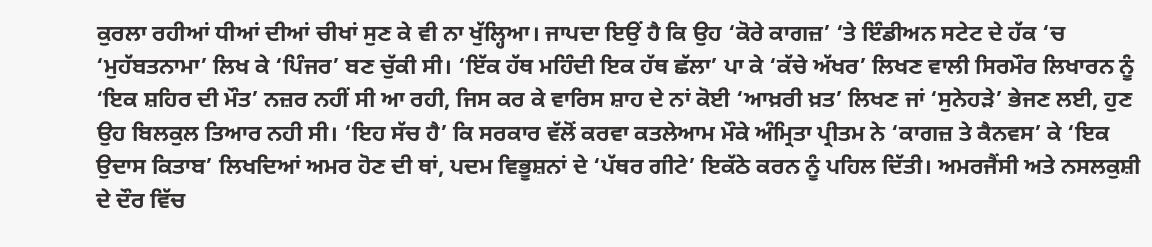ਕੁਰਲਾ ਰਹੀਆਂ ਧੀਆਂ ਦੀਆਂ ਚੀਖਾਂ ਸੁਣ ਕੇ ਵੀ ਨਾ ਖੁੱਲ੍ਹਿਆ। ਜਾਪਦਾ ਇਉਂ ਹੈ ਕਿ ਉਹ ‘ਕੋਰੇ ਕਾਗਜ਼’ ‘ਤੇ ਇੰਡੀਅਨ ਸਟੇਟ ਦੇ ਹੱਕ ‘ਚ ‘ਮੁਹੱਬਤਨਾਮਾ’ ਲਿਖ ਕੇ ‘ਪਿੰਜਰ’ ਬਣ ਚੁੱਕੀ ਸੀ। ‘ਇੱਕ ਹੱਥ ਮਹਿੰਦੀ ਇਕ ਹੱਥ ਛੱਲਾ’ ਪਾ ਕੇ ‘ਕੱਚੇ ਅੱਖਰ’ ਲਿਖਣ ਵਾਲੀ ਸਿਰਮੌਰ ਲਿਖਾਰਨ ਨੂੰ ‘ਇਕ ਸ਼ਹਿਰ ਦੀ ਮੌਤ’ ਨਜ਼ਰ ਨਹੀਂ ਸੀ ਆ ਰਹੀ, ਜਿਸ ਕਰ ਕੇ ਵਾਰਿਸ ਸ਼ਾਹ ਦੇ ਨਾਂ ਕੋਈ ‘ਆਖ਼ਰੀ ਖ਼ਤ’ ਲਿਖਣ ਜਾਂ ‘ਸੁਨੇਹੜੇ’ ਭੇਜਣ ਲਈ, ਹੁਣ ਉਹ ਬਿਲਕੁਲ ਤਿਆਰ ਨਹੀ ਸੀ। ‘ਇਹ ਸੱਚ ਹੈ’ ਕਿ ਸਰਕਾਰ ਵੱਲੋਂ ਕਰਵਾ ਕਤਲੇਆਮ ਮੌਕੇ ਅੰਮ੍ਰਿਤਾ ਪ੍ਰੀਤਮ ਨੇ ‘ਕਾਗਜ਼ ਤੇ ਕੈਨਵਸ’ ਕੇ ‘ਇਕ ਉਦਾਸ ਕਿਤਾਬ’ ਲਿਖਦਿਆਂ ਅਮਰ ਹੋਣ ਦੀ ਥਾਂ, ਪਦਮ ਵਿਭੂਸ਼ਨਾਂ ਦੇ ‘ਪੱਥਰ ਗੀਟੇ’ ਇਕੱਠੇ ਕਰਨ ਨੂੰ ਪਹਿਲ ਦਿੱਤੀ। ਅਮਰਜੈਂਸੀ ਅਤੇ ਨਸਲਕੁਸ਼ੀ ਦੇ ਦੌਰ ਵਿੱਚ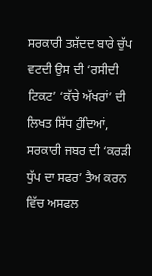ਸਰਕਾਰੀ ਤਸ਼ੱਦਦ ਬਾਰੇ ਚੁੱਪ ਵਟਦੀ ਉਸ ਦੀ ‘ਰਸੀਦੀ ਟਿਕਟ’ ‘ਕੱਚੇ ਅੱਖਰਾਂ’ ਦੀ ਲਿਖਤ ਸਿੱਧ ਹੁੰਦਿਆਂ, ਸਰਕਾਰੀ ਜਬਰ ਦੀ ‘ਕਰੜੀ ਧੁੱਪ ਦਾ ਸਫਰ’ ਤੈਅ ਕਰਨ ਵਿੱਚ ਅਸਫਲ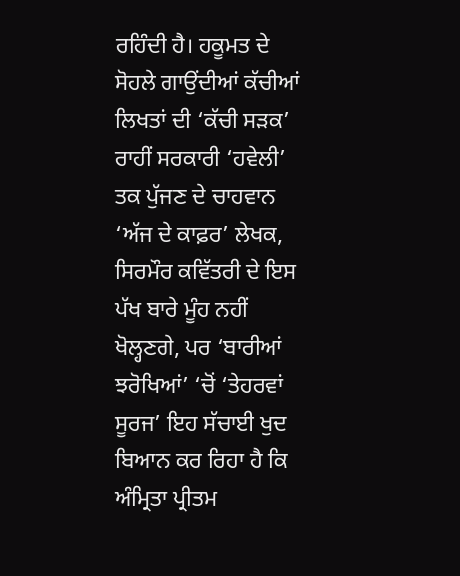ਰਹਿੰਦੀ ਹੈ। ਹਕੂਮਤ ਦੇ ਸੋਹਲੇ ਗਾਉਂਦੀਆਂ ਕੱਚੀਆਂ ਲਿਖਤਾਂ ਦੀ ‘ਕੱਚੀ ਸੜਕ’ ਰਾਹੀਂ ਸਰਕਾਰੀ ‘ਹਵੇਲੀ’ ਤਕ ਪੁੱਜਣ ਦੇ ਚਾਹਵਾਨ ‘ਅੱਜ ਦੇ ਕਾਫ਼ਰ’ ਲੇਖਕ, ਸਿਰਮੌਰ ਕਵਿੱਤਰੀ ਦੇ ਇਸ ਪੱਖ ਬਾਰੇ ਮੂੰਹ ਨਹੀਂ ਖੋਲ੍ਹਣਗੇ, ਪਰ ‘ਬਾਰੀਆਂ ਝਰੋਖਿਆਂ’ ‘ਚੋਂ ‘ਤੇਹਰਵਾਂ ਸੂਰਜ’ ਇਹ ਸੱਚਾਈ ਖੁਦ ਬਿਆਨ ਕਰ ਰਿਹਾ ਹੈ ਕਿ ਅੰਮ੍ਰਿਤਾ ਪ੍ਰੀਤਮ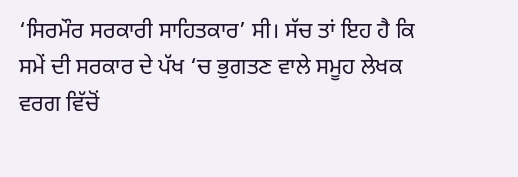‘ਸਿਰਮੌਰ ਸਰਕਾਰੀ ਸਾਹਿਤਕਾਰ’ ਸੀ। ਸੱਚ ਤਾਂ ਇਹ ਹੈ ਕਿ ਸਮੇਂ ਦੀ ਸਰਕਾਰ ਦੇ ਪੱਖ ‘ਚ ਭੁਗਤਣ ਵਾਲੇ ਸਮੂਹ ਲੇਖਕ ਵਰਗ ਵਿੱਚੋਂ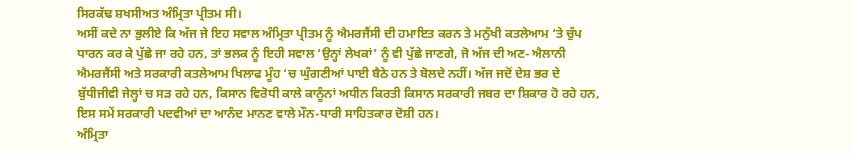ਸਿਰਕੱਢ ਸ਼ਖਸੀਅਤ ਅੰਮ੍ਰਿਤਾ ਪ੍ਰੀਤਮ ਸੀ।
ਅਸੀਂ ਕਦੇ ਨਾ ਭੁਲੀਏ ਕਿ ਅੱਜ ਜੇ ਇਹ ਸਵਾਲ ਅੰਮ੍ਰਿਤਾ ਪ੍ਰੀਤਮ ਨੂੰ ਐਮਰਜੈਂਸੀ ਦੀ ਹਮਾਇਤ ਕਰਨ ਤੇ ਮਨੁੱਖੀ ਕਤਲੇਆਮ ‘ਤੇ ਚੁੱਪ ਧਾਰਨ ਕਰ ਕੇ ਪੁੱਛੇ ਜਾ ਰਹੇ ਹਨ, ਤਾਂ ਭਲਕ ਨੂੰ ਇਹੀ ਸਵਾਲ ‘ਉਨ੍ਹਾਂ ਲੇਖਕਾਂ’ ਨੂੰ ਵੀ ਪੁੱਛੇ ਜਾਣਗੇ, ਜੋ ਅੱਜ ਦੀ ਅਣ- ਐਲਾਨੀ ਐਮਰਜੈਂਸੀ ਅਤੇ ਸਰਕਾਰੀ ਕਤਲੇਆਮ ਖਿਲਾਫ ਮੂੰਹ ‘ਚ ਘੁੰਗਣੀਆਂ ਪਾਈ ਬੈਠੇ ਹਨ ਤੇ ਬੋਲਦੇ ਨਹੀਂ। ਅੱਜ ਜਦੋਂ ਦੇਸ਼ ਭਰ ਦੇ ਬੁੱਧੀਜੀਵੀ ਜੇਲ੍ਹਾਂ ਚ ਸੜ ਰਹੇ ਹਨ, ਕਿਸਾਨ ਵਿਰੋਧੀ ਕਾਲੇ ਕਾਨੂੰਨਾਂ ਅਧੀਨ ਕਿਰਤੀ ਕਿਸਾਨ ਸਰਕਾਰੀ ਜਬਰ ਦਾ ਸ਼ਿਕਾਰ ਹੋ ਰਹੇ ਹਨ, ਇਸ ਸਮੇਂ ਸਰਕਾਰੀ ਪਦਵੀਆਂ ਦਾ ਆਨੰਦ ਮਾਨਣ ਵਾਲੇ ਮੌਨ-ਧਾਰੀ ਸਾਹਿਤਕਾਰ ਦੋਸ਼ੀ ਹਨ।
ਅੰਮ੍ਰਿਤਾ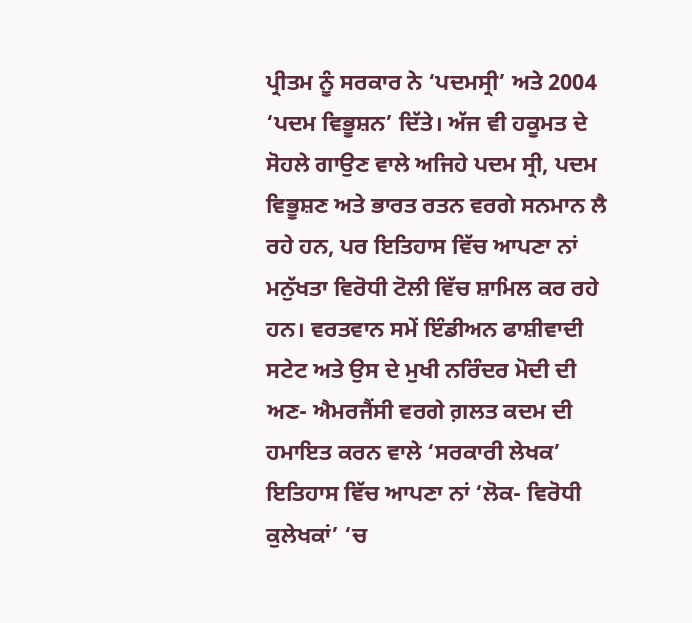ਪ੍ਰੀਤਮ ਨੂੰ ਸਰਕਾਰ ਨੇ ‘ਪਦਮਸ੍ਰੀ’ ਅਤੇ 2004 ‘ਪਦਮ ਵਿਭੂਸ਼ਨ’ ਦਿੱਤੇ। ਅੱਜ ਵੀ ਹਕੂਮਤ ਦੇ ਸੋਹਲੇ ਗਾਉਣ ਵਾਲੇ ਅਜਿਹੇ ਪਦਮ ਸ੍ਰੀ, ਪਦਮ ਵਿਭੂਸ਼ਣ ਅਤੇ ਭਾਰਤ ਰਤਨ ਵਰਗੇ ਸਨਮਾਨ ਲੈ ਰਹੇ ਹਨ, ਪਰ ਇਤਿਹਾਸ ਵਿੱਚ ਆਪਣਾ ਨਾਂ ਮਨੁੱਖਤਾ ਵਿਰੋਧੀ ਟੋਲੀ ਵਿੱਚ ਸ਼ਾਮਿਲ ਕਰ ਰਹੇ ਹਨ। ਵਰਤਵਾਨ ਸਮੇਂ ਇੰਡੀਅਨ ਫਾਸ਼ੀਵਾਦੀ ਸਟੇਟ ਅਤੇ ਉਸ ਦੇ ਮੁਖੀ ਨਰਿੰਦਰ ਮੋਦੀ ਦੀ ਅਣ- ਐਮਰਜੈਂਸੀ ਵਰਗੇ ਗ਼ਲਤ ਕਦਮ ਦੀ ਹਮਾਇਤ ਕਰਨ ਵਾਲੇ ‘ਸਰਕਾਰੀ ਲੇਖਕ’ ਇਤਿਹਾਸ ਵਿੱਚ ਆਪਣਾ ਨਾਂ ‘ਲੋਕ- ਵਿਰੋਧੀ ਕੁਲੇਖਕਾਂ’ ‘ਚ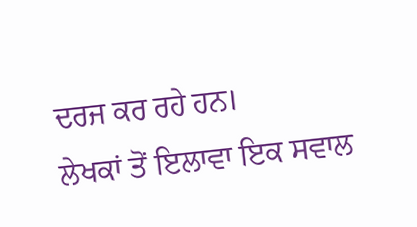ਦਰਜ ਕਰ ਰਹੇ ਹਨ।
ਲੇਖਕਾਂ ਤੋਂ ਇਲਾਵਾ ਇਕ ਸਵਾਲ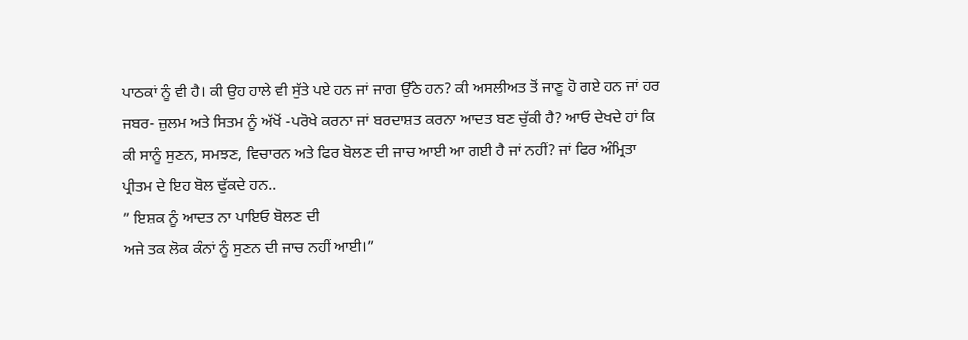ਪਾਠਕਾਂ ਨੂੰ ਵੀ ਹੈ। ਕੀ ਉਹ ਹਾਲੇ ਵੀ ਸੁੱਤੇ ਪਏ ਹਨ ਜਾਂ ਜਾਗ ਉੱਠੇ ਹਨ? ਕੀ ਅਸਲੀਅਤ ਤੋਂ ਜਾਣੂ ਹੋ ਗਏ ਹਨ ਜਾਂ ਹਰ ਜਬਰ- ਜ਼ੁਲਮ ਅਤੇ ਸਿਤਮ ਨੂੰ ਅੱਖੋਂ -ਪਰੋਖੇ ਕਰਨਾ ਜਾਂ ਬਰਦਾਸ਼ਤ ਕਰਨਾ ਆਦਤ ਬਣ ਚੁੱਕੀ ਹੈ? ਆਓ ਦੇਖਦੇ ਹਾਂ ਕਿ ਕੀ ਸਾਨੂੰ ਸੁਣਨ, ਸਮਝਣ, ਵਿਚਾਰਨ ਅਤੇ ਫਿਰ ਬੋਲਣ ਦੀ ਜਾਚ ਆਈ ਆ ਗਈ ਹੈ ਜਾਂ ਨਹੀਂ? ਜਾਂ ਫਿਰ ਅੰਮ੍ਰਿਤਾ ਪ੍ਰੀਤਮ ਦੇ ਇਹ ਬੋਲ ਢੁੱਕਦੇ ਹਨ..
” ਇਸ਼ਕ ਨੂੰ ਆਦਤ ਨਾ ਪਾਇਓ ਬੋਲਣ ਦੀ
ਅਜੇ ਤਕ ਲੋਕ ਕੰਨਾਂ ਨੂੰ ਸੁਣਨ ਦੀ ਜਾਚ ਨਹੀਂ ਆਈ।”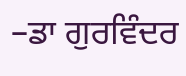–ਡਾ ਗੁਰਵਿੰਦਰ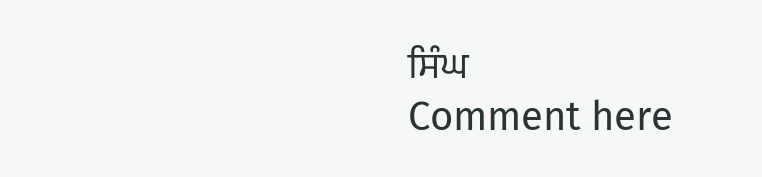ਸਿੰਘ
Comment here